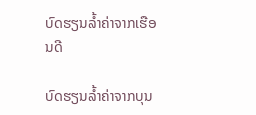ບົດຮຽນລ້ຳຄ່າຈາກເຮືອນດີ

ບົດຮຽນລ້ຳຄ່າຈາກບຸນ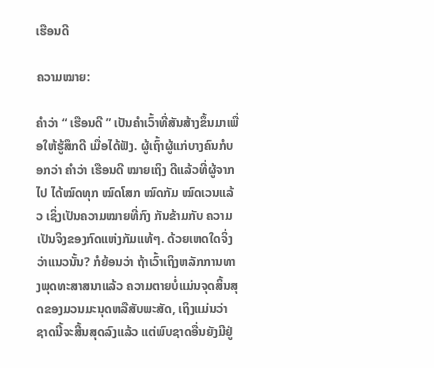ເຮືອນດີ

ຄວາມໝາຍ:

ຄຳວ່າ “ ເຮືອນດີ ” ເປັນຄຳເວົ້າທີ່ສັນສ້າງຂຶ້ນມາເພື່ອໃຫ້ຮູ້ສຶກດີ ເມື່ອໄດ້ຟັງ. ຜູ້ເຖົ້າຜູ້ແກ່ບາງຄົນກໍບອກວ່າ ຄຳວ່າ ເຮືອນດີ ໝາຍເຖິງ ດີແລ້ວທີ່ຜູ້ຈາກໄປ ໄດ້ໝົດທຸກ ໝົດໂສກ ໝົດກັມ ໝົດເວນແລ້ວ ເຊິ່ງເປັນຄວາມໝາຍທີ່ກົງ ກັນຂ້າມກັບ ຄວາມເປັນຈິງຂອງກົດແຫ່ງກັມແທ້ໆ. ດ້ວຍເຫດໃດຈິ່ງວ່າແນວນັ້ນ? ກໍຍ້ອນວ່າ ຖ້າເວົ້າເຖິງຫລັກການທາງພຸດທະສາສນາແລ້ວ ຄວາມຕາຍບໍ່ແມ່ນຈຸດສິ້ນສຸດຂອງມວນມະນຸດຫລືສັບພະສັດ, ເຖິງແມ່ນວ່າ ຊາດນີ້ຈະສີ້ນສຸດລົງແລ້ວ ແຕ່ພົບຊາດອື່ນຍັງມີຢູ່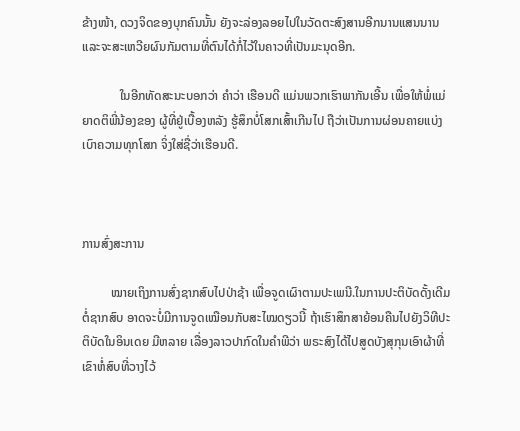ຂ້າງໜ້າ, ດວງຈິດຂອງບຸກຄົນນັ້ນ ຍັງຈະລ່ອງລອຍໄປໃນວັດຕະສົງສານອີກນານແສນນານ ແລະຈະສະເຫວີຍຜົນກັມຕາມທີ່ຕົນໄດ້ກໍ່ໄວ້ໃນຄາວທີ່ເປັນມະນຸດອີກ.

            ໃນອີກທັດສະນະບອກວ່າ ຄຳວ່າ ເຮືອນດີ ແມ່ນພວກເຮົາພາກັນເອີ້ນ ເພື່ອໃຫ້ພໍ່ແມ່ຍາດຕິພີ່ນ້ອງຂອງ ຜູ້ທີ່ຢູ່ເບື້ອງຫລັງ ຮູ້ສຶກບໍ່ໂສກເສົ້າເກີນໄປ ຖືວ່າເປັນການຜ່ອນຄາຍແບ່ງເບົາຄວາມທຸກໂສກ ຈິ່ງໃສ່ຊື່ວ່າເຮືອນດີ.



ການສົ່ງສະການ

         ໝາຍເຖິງການສົ່ງຊາກສົບໄປປ່າຊ້າ ເພື່ອຈູດເຜົາຕາມປະເພນີ.ໃນການປະຕິບັດດັ້ງເດີມຕໍ່ຊາກສົບ ອາດຈະບໍ່ມີການຈູດເໝືອນກັບສະໄໝດຽວນີ້ ຖ້າເຮົາສຶກສາຍ້ອນຄືນໄປຍັງວິທີປະຕິບັດໃນອິນເດຍ ມີຫລາຍ ເລື່ອງລາວປາກົດໃນຄຳພີວ່າ ພຣະສົງໄດ້ໄປສູດບັງສຸກຸນເອົາຜ້າທີ່ເຂົາຫໍ່ສົບທີ່ວາງໄວ້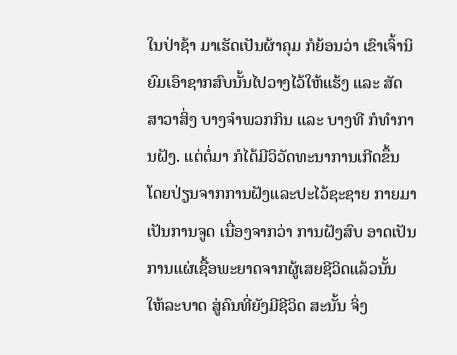ໃນປ່າຊ້າ ມາເຮັດເປັນຜ້າຄຸມ ກໍຍ້ອນວ່າ ເຂົາເຈົ້ານິຍົມເອົາຊາກສົບນັ້ນໄປວາງໄວ້ໃຫ້ແຮ້ງ ແລະ ສັດສາວາສິ່ງ ບາງຈຳພວກກິນ ແລະ ບາງທີ ກໍທຳການຝັງ. ແຕ່ຕໍ່ມາ ກໍໄດ້ມີວິວັດທະນາການເກີດຂຶ້ນ ໂດຍປ່ຽນຈາກການຝັງແລະປະໄວ້ຊະຊາຍ ກາຍມາ ເປັນການຈູດ ເນື່ອງຈາກວ່າ ການຝັງສົບ ອາດເປັນການແຜ່ເຊື້ອພະຍາດຈາກຜູ້ເສຍຊີວິດແລ້ວນັ້ນ ໃຫ້ລະບາດ ສູ່ຄົນທີ່ຍັງມີຊີວິດ ສະນັ້ນ ຈິ່ງ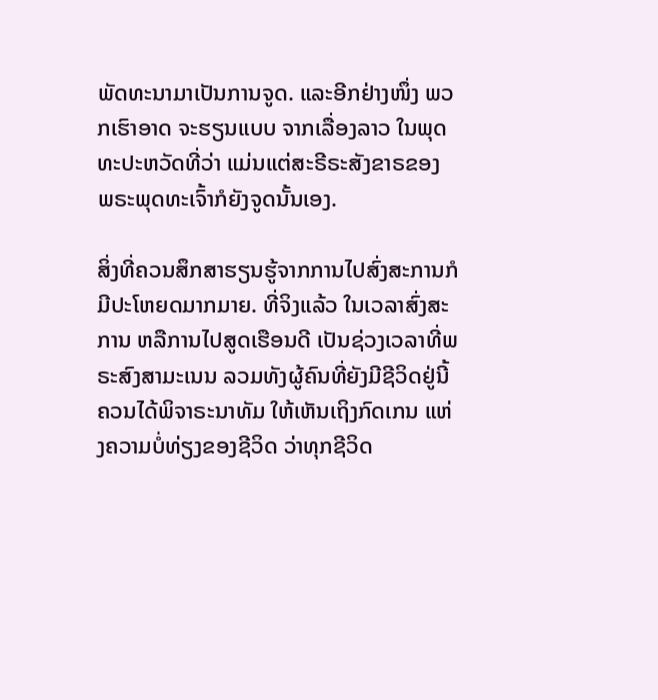ພັດທະນາມາເປັນການຈູດ. ແລະອີກຢ່າງໜຶ່ງ ພວກເຮົາອາດ ຈະຮຽນແບບ ຈາກເລື່ອງລາວ ໃນພຸດທະປະຫວັດທີ່ວ່າ ແມ່ນແຕ່ສະຣີຣະສັງຂາຣຂອງ ພຣະພຸດທະເຈົ້າກໍຍັງຈູດນັ້ນເອງ.

ສິ່ງທີ່ຄວນສຶກສາຮຽນຮູ້ຈາກການໄປສົ່ງສະການກໍມີປະໂຫຍດມາກມາຍ. ທີ່ຈິງແລ້ວ ໃນເວລາສົ່ງສະການ ຫລືການໄປສູດເຮືອນດີ ເປັນຊ່ວງເວລາທີ່ພຣະສົງສາມະເນນ ລວມທັງຜູ້ຄົນທີ່ຍັງມີຊີວິດຢູ່ນີ້ ຄວນໄດ້ພິຈາຣະນາທັມ ໃຫ້ເຫັນເຖິງກົດເກນ ແຫ່ງຄວາມບໍ່ທ່ຽງຂອງຊີວິດ ວ່າທຸກຊີວິດ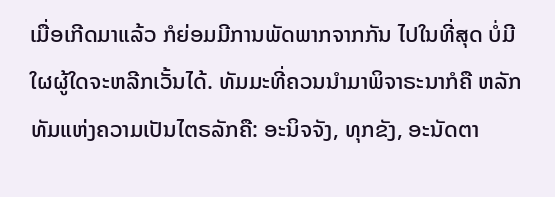ເມື່ອເກີດມາແລ້ວ ກໍຍ່ອມມີການພັດພາກຈາກກັນ ໄປໃນທີ່ສຸດ ບໍ່ມີໃຜຜູ້ໃດຈະຫລີກເວັ້ນໄດ້. ທັມມະທີ່ຄວນນຳມາພິຈາຣະນາກໍຄື ຫລັກທັມແຫ່ງຄວາມເປັນໄຕຣລັກຄື: ອະນິຈຈັງ, ທຸກຂັງ, ອະນັດຕາ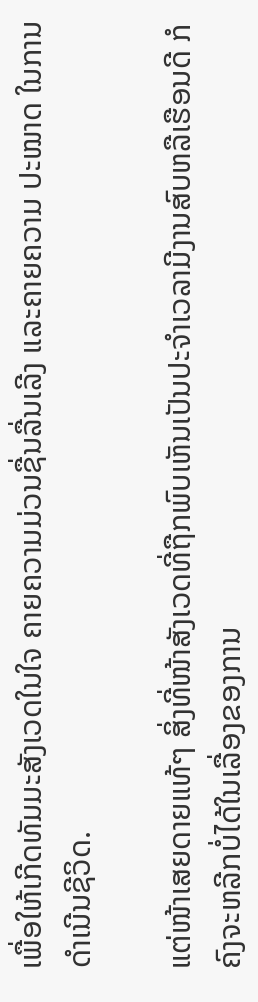ເພື່ອໃຫ້ເກີດທັມມະສັງເວດໃນໃຈ ຄາຍຄວາມມ່ວນຊື່ນລື່ນເລີງ ແລະຄາຍຄວາມ ປະໝາດ ໃນການດຳເນີນຊີວິດ.

ແຕ່ໜ້າເສຍດາຍແທ້ໆ ສິ່ງທີ່ໜ້າສັງເວດທີ່ຖືກພົບເຫັນເປັນປະຈຳເວລາມີງານສົບຫລືເຮືອນດີ ກໍຄົງຈະຫລີກບໍ່ໄດ້ໃນເລື່ອງຂອງການ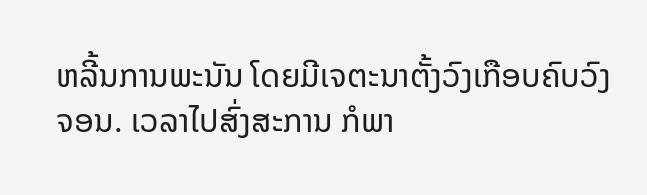ຫລີ້ນການພະນັນ ໂດຍມີເຈຕະນາຕັ້ງວົງເກືອບຄົບວົງຈອນ. ເວລາໄປສົ່ງສະການ ກໍພາ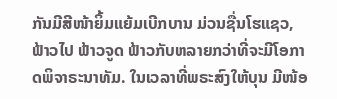ກັນມີສີໜ້າຍິ້ມແຍ້ມເບີກບານ ມ່ວນຊື່ນໂຮແຊວ, ຟ້າວໄປ ຟ້າວຈູດ ຟ້າວກັບຫລາຍກວ່າທີ່ຈະມີໂອກາດພິຈາຣະນາທັມ. ໃນເວລາທີ່ພຣະສົງໃຫ້ບຸນ ມີໜ້ອ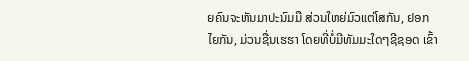ຍຄົນຈະຫັນມາປະນົມມື ສ່ວນໃຫຍ່ມົວແຕ່ໂສກັນ, ຢອກໄຍກັນ, ມ່ວນຊື່ນເຮຮາ ໂດຍທີ່ບໍ່ມີທັມມະໃດໆຊີຊອດ ເຂົ້າ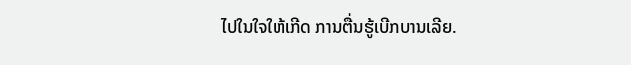ໄປໃນໃຈໃຫ້ເກີດ ການຕື່ນຮູ້ເບີກບານເລີຍ.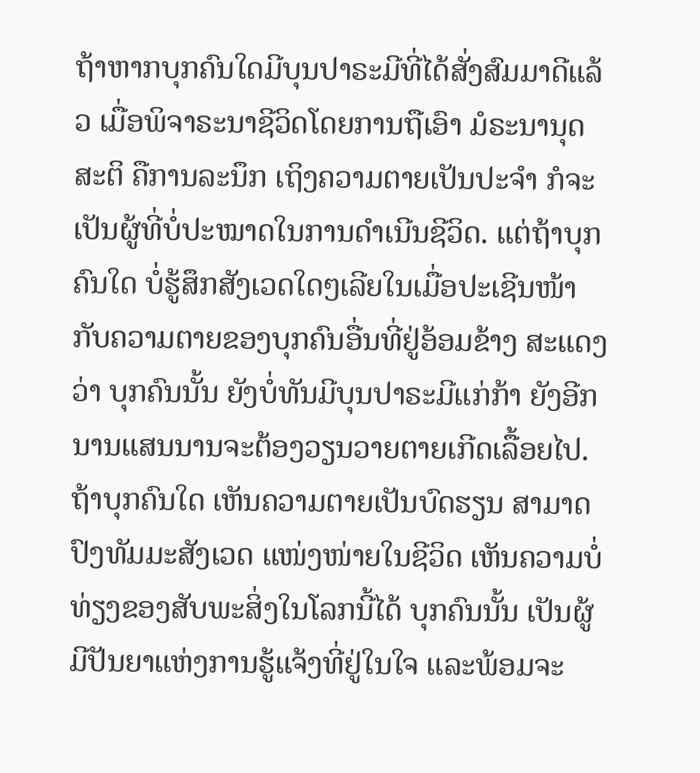ຖ້າຫາກບຸກຄົນໃດມີບຸນປາຣະມີທີ່ໄດ້ສັ່ງສົມມາດີແລ້ວ ເມື່ອພິຈາຣະນາຊີວິດໂດຍການຖືເອົາ ມໍຣະນານຸດສະຕິ ຄືການລະນຶກ ເຖິງຄວາມຕາຍເປັນປະຈຳ ກໍຈະເປັນຜູ້ທີ່ບໍ່ປະໝາດໃນການດຳເນີນຊີວິດ. ແຕ່ຖ້າບຸກຄົນໃດ ບໍ່ຮູ້ສຶກສັງເວດໃດໆເລີຍໃນເມື່ອປະເຊີນໜ້າກັບຄວາມຕາຍຂອງບຸກຄົນອື່ນທີ່ຢູ່ອ້ອມຂ້າງ ສະແດງວ່າ ບຸກຄົນນັ້ນ ຍັງບໍ່ທັນມີບຸນປາຣະມີແກ່ກ້າ ຍັງອີກນານແສນນານຈະຕ້ອງວຽນວາຍຕາຍເກີດເລື້ອຍໄປ. ຖ້າບຸກຄົນໃດ ເຫັນຄວາມຕາຍເປັນບົດຮຽນ ສາມາດປົງທັມມະສັງເວດ ແໜ່ງໜ່າຍໃນຊີວິດ ເຫັນຄວາມບໍ່ທ່ຽງຂອງສັບພະສິ່ງໃນໂລກນີ້ໄດ້ ບຸກຄົນນັ້ນ ເປັນຜູ້ມີປັນຍາແຫ່ງການຮູ້ແຈ້ງທີ່ຢູ່ໃນໃຈ ແລະພ້ອມຈະ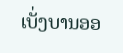ເບັ່ງບານອອ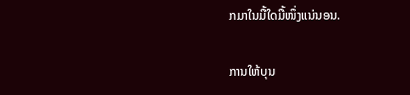ກມາໃນມື້ໃດມື້ໜຶ່ງແນ່ນອນ.

ການໃຫ້ບຸນ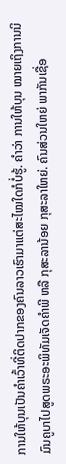ການໃຫ້ບຸນເປັນຄຳເວົ້າທີ່ຕິດປາກຂອງຄົນລາວເຮົາມາແຕ່ສະໄໝໃດກໍບໍ່ຮູ້. ຄຳວ່າ ການໃຫ້ບຸນ ໝາຍເຖິງການນິມົນຄູບາໄປສູດພຣະອະພິທັມເຈັດຄຳພີ ຫລື ກຸສະລານ້ອຍ ກຸສະລາໃຫຍ່. ຄົນສ່ວນໃຫຍ່ ພາກັນເຊື່ອ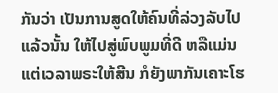ກັນວ່າ ເປັນການສູດໃຫ້ຄົນທີ່ລ່ວງລັບໄປແລ້ວນັ້ນ ໃຫ້ໄປສູ່ພົບພູມທີ່ດີ ຫລືແມ່ນແຕ່ເວລາພຣະໃຫ້ສີນ ກໍຍັງພາກັນເຄາະໂຮ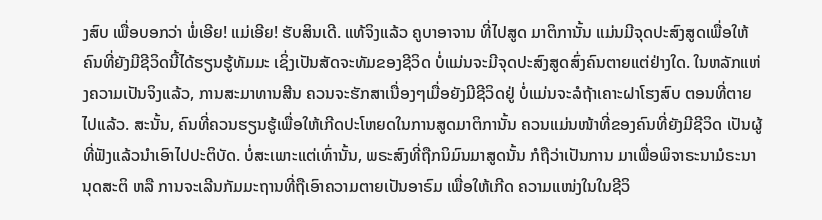ງສົບ ເພື່ອບອກວ່າ ພໍ່ເອີຍ! ແມ່ເອີຍ! ຮັບສິນເດີ. ແທ້ຈິງແລ້ວ ຄູບາອາຈານ ທີ່ໄປສູດ ມາຕິການັ້ນ ແມ່ນມີຈຸດປະສົງສູດເພື່ອໃຫ້ຄົນທີ່ຍັງມີຊີວິດນີ້ໄດ້ຮຽນຮູ້ທັມມະ ເຊິ່ງເປັນສັດຈະທັມຂອງຊີວິດ ບໍ່ແມ່ນຈະມີຈຸດປະສົງສູດສົ່ງຄົນຕາຍແຕ່ຢ່າງໃດ. ໃນຫລັກແຫ່ງຄວາມເປັນຈິງແລ້ວ, ການສະມາທານສີນ ຄວນຈະຮັກສາເນື່ອງໆເມື່ອຍັງມີຊີວິດຢູ່ ບໍ່ແມ່ນຈະລໍຖ້າເຄາະຝາໂຮງສົບ ຕອນທີ່ຕາຍໄປແລ້ວ. ສະນັ້ນ, ຄົນທີ່ຄວນຮຽນຮູ້ເພື່ອໃຫ້ເກີດປະໂຫຍດໃນການສູດມາຕິການັ້ນ ຄວນແມ່ນໜ້າທີ່ຂອງຄົນທີ່ຍັງມີຊີວິດ ເປັນຜູ້ທີ່ຟັງແລ້ວນຳເອົາໄປປະຕິບັດ. ບໍ່ສະເພາະແຕ່ເທົ່ານັ້ນ, ພຣະສົງທີ່ຖືກນິມົນມາສູດນັ້ນ ກໍຖືວ່າເປັນການ ມາເພື່ອພິຈາຣະນາມໍຣະນານຸດສະຕິ ຫລື ການຈະເລີນກັມມະຖານທີ່ຖືເອົາຄວາມຕາຍເປັນອາຣົມ ເພື່ອໃຫ້ເກີດ ຄວາມແໜ່ງໃນໃນຊີວິ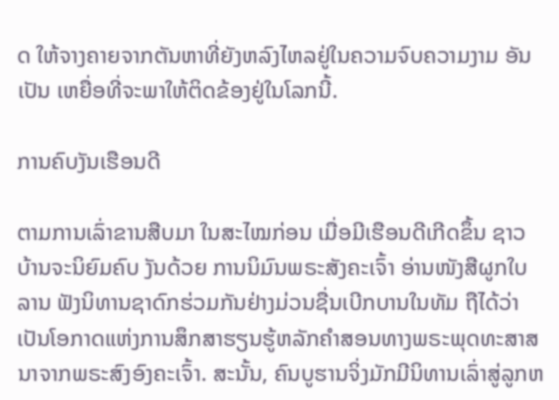ດ ໃຫ້ຈາງຄາຍຈາກຕັນຫາທີ່ຍັງຫລົງໄຫລຢູ່ໃນຄວາມຈົບຄວາມງາມ ອັນເປັນ ເຫຍື່ອທີ່ຈະພາໃຫ້ຕິດຂ້ອງຢູ່ໃນໂລກນີ້.

ການຄົບງັນເຮືອນດີ

ຕາມການເລົ່າຂານສືບມາ ໃນສະໄໝກ່ອນ ເມື່ອມີເຮືອນດີເກີດຂຶ້ນ ຊາວບ້ານຈະນິຍົມຄົບ ງັນດ້ວຍ ການນິມົນພຣະສັງຄະເຈົ້າ ອ່ານໜັງສືຜູກໃບລານ ຟັງນິທານຊາດົກຮ່ວມກັນຢ່າງມ່ວນຊື່ນເບີກບານໃນທັມ ຖືໄດ້ວ່າເປັນໂອກາດແຫ່ງການສຶກສາຮຽນຮູ້ຫລັກຄຳສອນທາງພຣະພຸດທະສາສນາຈາກພຣະສົງອົງຄະເຈົ້າ. ສະນັ້ນ, ຄົນບູຮານຈິ່ງມັກມີນິທານເລົ່າສູ່ລູກຫ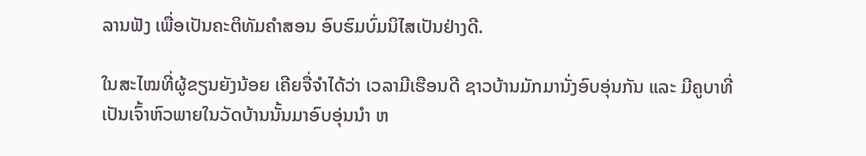ລານຟັງ ເພື່ອເປັນຄະຕິທັມຄຳສອນ ອົບຮົມບົ່ມນິໄສເປັນຢ່າງດີ.

ໃນສະໄໝທີ່ຜູ້ຂຽນຍັງນ້ອຍ ເຄີຍຈື່ຈຳໄດ້ວ່າ ເວລາມີເຮືອນດີ ຊາວບ້ານມັກມານັ່ງອົບອຸ່ນກັນ ແລະ ມີຄູບາທີ່ເປັນເຈົ້າຫົວພາຍໃນວັດບ້ານນັ້ນມາອົບອຸ່ນນຳ ຫ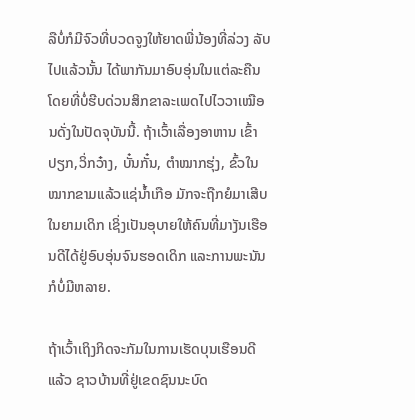ລືບໍ່ກໍມີຈົວທີ່ບວດຈູງໃຫ້ຍາດພີ່ນ້ອງທີ່ລ່ວງ ລັບໄປແລ້ວນັ້ນ ໄດ້ພາກັນມາອົບອຸ່ນໃນແຕ່ລະຄືນ ໂດຍທີ່ບໍ່ຮີບດ່ວນສິກຂາລະເພດໄປໄວວາເໝືອນດັ່ງໃນປັດຈຸບັນນີ້. ຖ້າເວົ້າເລື່ອງອາຫານ ເຂົ້າປຽກ,ວິ່ກວ໋າງ, ບັ໋ນກັ໋ນ, ຕຳໝາກຮຸ່ງ, ຂົ້ວໃນໝາກຂາມແລ້ວແຊ່ນ້ຳເກືອ ມັກຈະຖືກຍໍມາເສີບໃນຍາມເດິກ ເຊິ່ງເປັນອຸບາຍໃຫ້ຄົນທີ່ມາງັນເຮືອນດີໄດ້ຢູ່ອົບອຸ່ນຈົນຮອດເດິກ ແລະການພະນັນກໍບໍ່ມີຫລາຍ.

ຖ້າເວົ້າເຖິງກິດຈະກັມໃນການເຮັດບຸນເຮືອນດີແລ້ວ ຊາວບ້ານທີ່ຢູ່ເຂດຊົນນະບົດ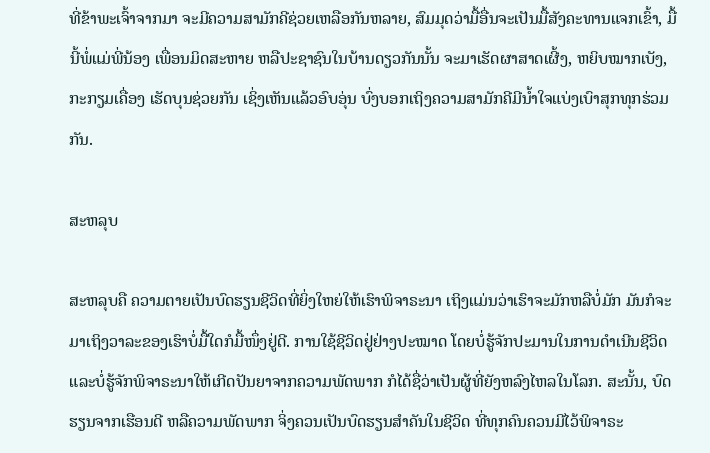ທີ່ຂ້າພະເຈົ້າຈາກມາ ຈະມີຄວາມສາມັກຄີຊ່ວຍເຫລືອກັນຫລາຍ, ສົມມຸດວ່າມື້ອື່ນຈະເປັນມື້ສັງຄະທານແຈກເຂົ້າ, ມື້ນີ້ພໍ່ແມ່ພີ່ນ້ອງ ເພື່ອນມິດສະຫາຍ ຫລືປະຊາຊົນໃນບ້ານດຽວກັນນັ້ນ ຈະມາເຮັດຜາສາດເຜີ້ງ, ຫຍິບໝາກເບັງ, ກະກຽມເຄື່ອງ ເຮັດບຸນຊ່ວຍກັນ ເຊິ່ງເຫັນແລ້ວອົບອຸ່ນ ບົ່ງບອກເຖິງຄວາມສາມັກຄີມີນ້ຳໃຈແບ່ງເບົາສຸກທຸກຮ່ວມກັນ.

ສະຫລຸບ

ສະຫລຸບຄື ຄວາມຕາຍເປັນບົດຮຽນຊີວິດທີ່ຍິ່ງໃຫຍ່ໃຫ້ເຮົາພິຈາຣະນາ ເຖິງແມ່ນວ່າເຮົາຈະມັກຫລືບໍ່ມັກ ມັນກໍຈະມາເຖິງວາລະຂອງເຮົາບໍ່ມື້ໃດກໍມື້ໜຶ່ງຢູ່ດີ. ການໃຊ້ຊີວິດຢູ່ຢ່າງປະໝາດ ໂດຍບໍ່ຮູ້ຈັກປະມານໃນການດຳເນີນຊີວິດ ແລະບໍ່ຮູ້ຈັກພິຈາຣະນາໃຫ້ເກີດປັນຍາຈາກຄວາມພັດພາກ ກໍໄດ້ຊື່ວ່າເປັນຜູ້ທີ່ຍັງຫລົງໄຫລໃນໂລກ. ສະນັ້ນ, ບົດຮຽນຈາກເຮືອນດີ ຫລືຄວາມພັດພາກ ຈິ່ງຄວນເປັນບົດຮຽນສຳຄັນໃນຊີວິດ ທີ່ທຸກຄົນຄວນມີໄວ້ພິຈາຣະ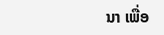ນາ ເພື່ອ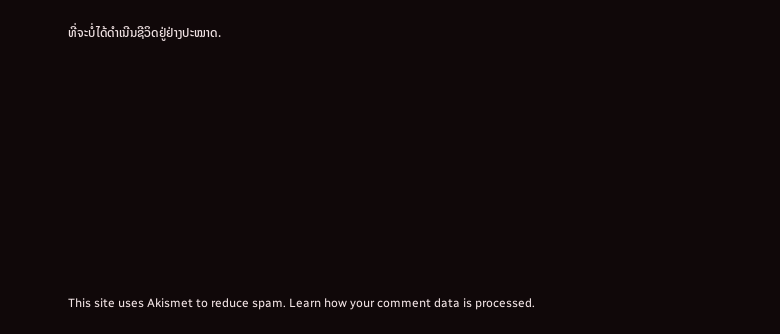ທີ່ຈະບໍ່ໄດ້ດຳເນີນຊີວິດຢູ່ຢ່າງປະໝາດ.









This site uses Akismet to reduce spam. Learn how your comment data is processed.